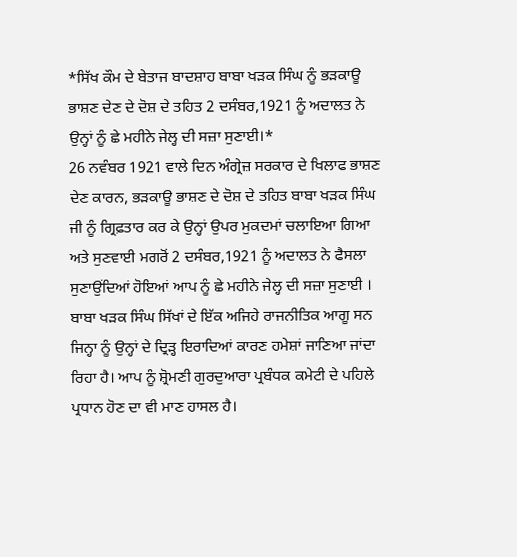*ਸਿੱਖ ਕੌਮ ਦੇ ਬੇਤਾਜ ਬਾਦਸ਼ਾਹ ਬਾਬਾ ਖੜਕ ਸਿੰਘ ਨੂੰ ਭੜਕਾਊ ਭਾਸ਼ਣ ਦੇਣ ਦੇ ਦੋਸ਼ ਦੇ ਤਹਿਤ 2 ਦਸੰਬਰ,1921 ਨੂੰ ਅਦਾਲਤ ਨੇ ਉਨ੍ਹਾਂ ਨੂੰ ਛੇ ਮਹੀਨੇ ਜੇਲ੍ਹ ਦੀ ਸਜ਼ਾ ਸੁਣਾਈ।*
26 ਨਵੰਬਰ 1921 ਵਾਲੇ ਦਿਨ ਅੰਗ੍ਰੇਜ਼ ਸਰਕਾਰ ਦੇ ਖਿਲਾਫ ਭਾਸ਼ਣ ਦੇਣ ਕਾਰਨ, ਭੜਕਾਊ ਭਾਸ਼ਣ ਦੇ ਦੋਸ਼ ਦੇ ਤਹਿਤ ਬਾਬਾ ਖੜਕ ਸਿੰਘ ਜੀ ਨੂੰ ਗ੍ਰਿਫ਼ਤਾਰ ਕਰ ਕੇ ਉਨ੍ਹਾਂ ਉਪਰ ਮੁਕਦਮਾਂ ਚਲਾਇਆ ਗਿਆ ਅਤੇ ਸੁਣਵਾਈ ਮਗਰੋਂ 2 ਦਸੰਬਰ,1921 ਨੂੰ ਅਦਾਲਤ ਨੇ ਫੈਸਲਾ ਸੁਣਾਉਂਦਿਆਂ ਹੋਇਆਂ ਆਪ ਨੂੰ ਛੇ ਮਹੀਨੇ ਜੇਲ੍ਹ ਦੀ ਸਜ਼ਾ ਸੁਣਾਈ ।
ਬਾਬਾ ਖੜਕ ਸਿੰਘ ਸਿੱਖਾਂ ਦੇ ਇੱਕ ਅਜਿਹੇ ਰਾਜਨੀਤਿਕ ਆਗੂ ਸਨ ਜਿਨ੍ਹਾ ਨੂੰ ਉਨ੍ਹਾਂ ਦੇ ਦ੍ਰਿੜ੍ਹ ਇਰਾਦਿਆਂ ਕਾਰਣ ਹਮੇਸ਼ਾਂ ਜਾਣਿਆ ਜਾਂਦਾ ਰਿਹਾ ਹੈ। ਆਪ ਨੂੰ ਸ਼੍ਰੋਮਣੀ ਗੁਰਦੁਆਰਾ ਪ੍ਰਬੰਧਕ ਕਮੇਟੀ ਦੇ ਪਹਿਲੇ ਪ੍ਰਧਾਨ ਹੋਣ ਦਾ ਵੀ ਮਾਣ ਹਾਸਲ ਹੈ।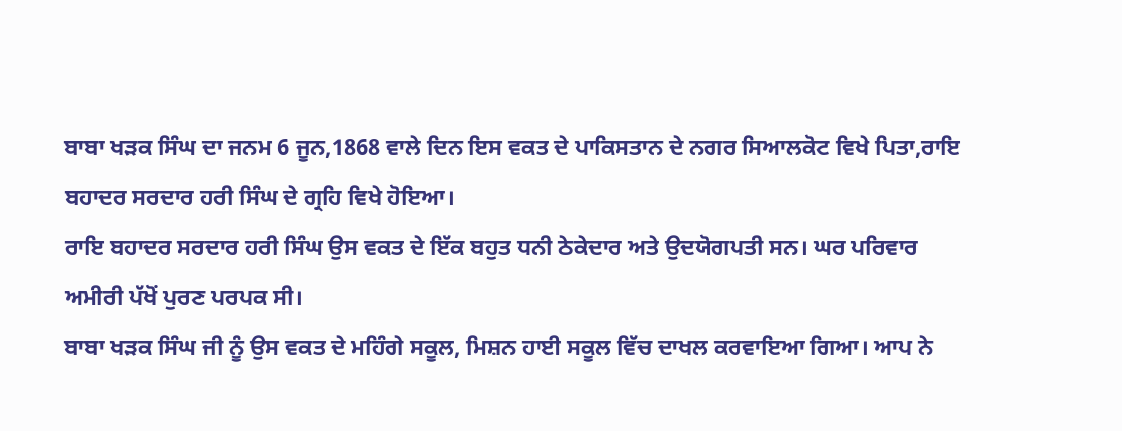ਬਾਬਾ ਖੜਕ ਸਿੰਘ ਦਾ ਜਨਮ 6 ਜੂਨ,1868 ਵਾਲੇ ਦਿਨ ਇਸ ਵਕਤ ਦੇ ਪਾਕਿਸਤਾਨ ਦੇ ਨਗਰ ਸਿਆਲਕੋਟ ਵਿਖੇ ਪਿਤਾ,ਰਾਇ ਬਹਾਦਰ ਸਰਦਾਰ ਹਰੀ ਸਿੰਘ ਦੇ ਗ੍ਰਹਿ ਵਿਖੇ ਹੋਇਆ।
ਰਾਇ ਬਹਾਦਰ ਸਰਦਾਰ ਹਰੀ ਸਿੰਘ ਉਸ ਵਕਤ ਦੇ ਇੱਕ ਬਹੁਤ ਧਨੀ ਠੇਕੇਦਾਰ ਅਤੇ ਉਦਯੋਗਪਤੀ ਸਨ। ਘਰ ਪਰਿਵਾਰ ਅਮੀਰੀ ਪੱਖੋਂ ਪੁਰਣ ਪਰਪਕ ਸੀ।
ਬਾਬਾ ਖੜਕ ਸਿੰਘ ਜੀ ਨੂੰ ਉਸ ਵਕਤ ਦੇ ਮਹਿੰਗੇ ਸਕੂਲ, ਮਿਸ਼ਨ ਹਾਈ ਸਕੂਲ ਵਿੱਚ ਦਾਖਲ ਕਰਵਾਇਆ ਗਿਆ। ਆਪ ਨੇ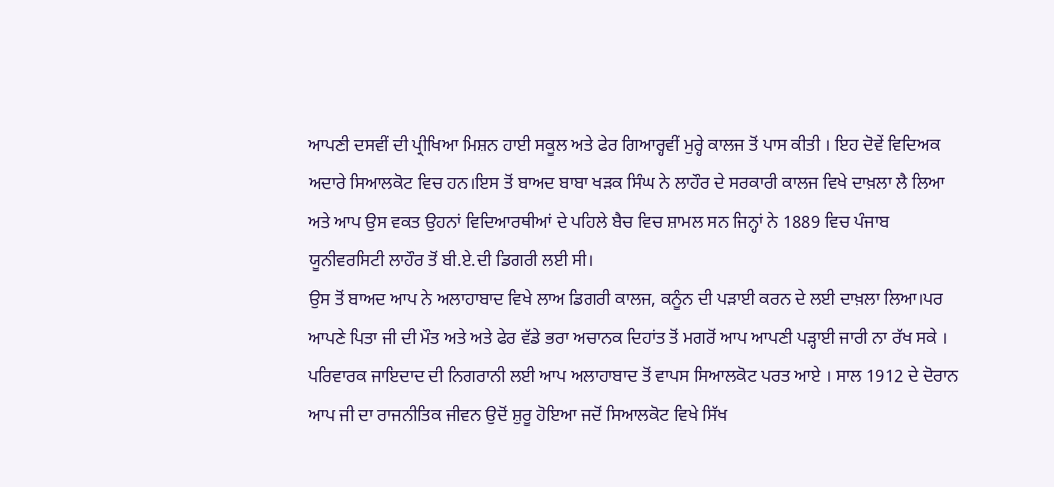ਆਪਣੀ ਦਸਵੀਂ ਦੀ ਪ੍ਰੀਖਿਆ ਮਿਸ਼ਨ ਹਾਈ ਸਕੂਲ ਅਤੇ ਫੇਰ ਗਿਆਰ੍ਹਵੀਂ ਮੁਰ੍ਹੇ ਕਾਲਜ ਤੋਂ ਪਾਸ ਕੀਤੀ । ਇਹ ਦੋਵੇਂ ਵਿਦਿਅਕ ਅਦਾਰੇ ਸਿਆਲਕੋਟ ਵਿਚ ਹਨ।ਇਸ ਤੋਂ ਬਾਅਦ ਬਾਬਾ ਖੜਕ ਸਿੰਘ ਨੇ ਲਾਹੌਰ ਦੇ ਸਰਕਾਰੀ ਕਾਲਜ ਵਿਖੇ ਦਾਖ਼ਲਾ ਲੈ ਲਿਆ ਅਤੇ ਆਪ ਉਸ ਵਕਤ ਉਹਨਾਂ ਵਿਦਿਆਰਥੀਆਂ ਦੇ ਪਹਿਲੇ ਬੈਚ ਵਿਚ ਸ਼ਾਮਲ ਸਨ ਜਿਨ੍ਹਾਂ ਨੇ 1889 ਵਿਚ ਪੰਜਾਬ ਯੂਨੀਵਰਸਿਟੀ ਲਾਹੌਰ ਤੋਂ ਬੀ.ਏ.ਦੀ ਡਿਗਰੀ ਲਈ ਸੀ।
ਉਸ ਤੋਂ ਬਾਅਦ ਆਪ ਨੇ ਅਲਾਹਾਬਾਦ ਵਿਖੇ ਲਾਅ ਡਿਗਰੀ ਕਾਲਜ, ਕਨੂੰਨ ਦੀ ਪੜਾਈ ਕਰਨ ਦੇ ਲਈ ਦਾਖ਼ਲਾ ਲਿਆ।ਪਰ ਆਪਣੇ ਪਿਤਾ ਜੀ ਦੀ ਮੌਤ ਅਤੇ ਅਤੇ ਫੇਰ ਵੱਡੇ ਭਰਾ ਅਚਾਨਕ ਦਿਹਾਂਤ ਤੋਂ ਮਗਰੋਂ ਆਪ ਆਪਣੀ ਪੜ੍ਹਾਈ ਜਾਰੀ ਨਾ ਰੱਖ ਸਕੇ ।
ਪਰਿਵਾਰਕ ਜਾਇਦਾਦ ਦੀ ਨਿਗਰਾਨੀ ਲਈ ਆਪ ਅਲਾਹਾਬਾਦ ਤੋਂ ਵਾਪਸ ਸਿਆਲਕੋਟ ਪਰਤ ਆਏ । ਸਾਲ 1912 ਦੇ ਦੋਰਾਨ ਆਪ ਜੀ ਦਾ ਰਾਜਨੀਤਿਕ ਜੀਵਨ ਉਦੋਂ ਸ਼ੁਰੂ ਹੋਇਆ ਜਦੋਂ ਸਿਆਲਕੋਟ ਵਿਖੇ ਸਿੱਖ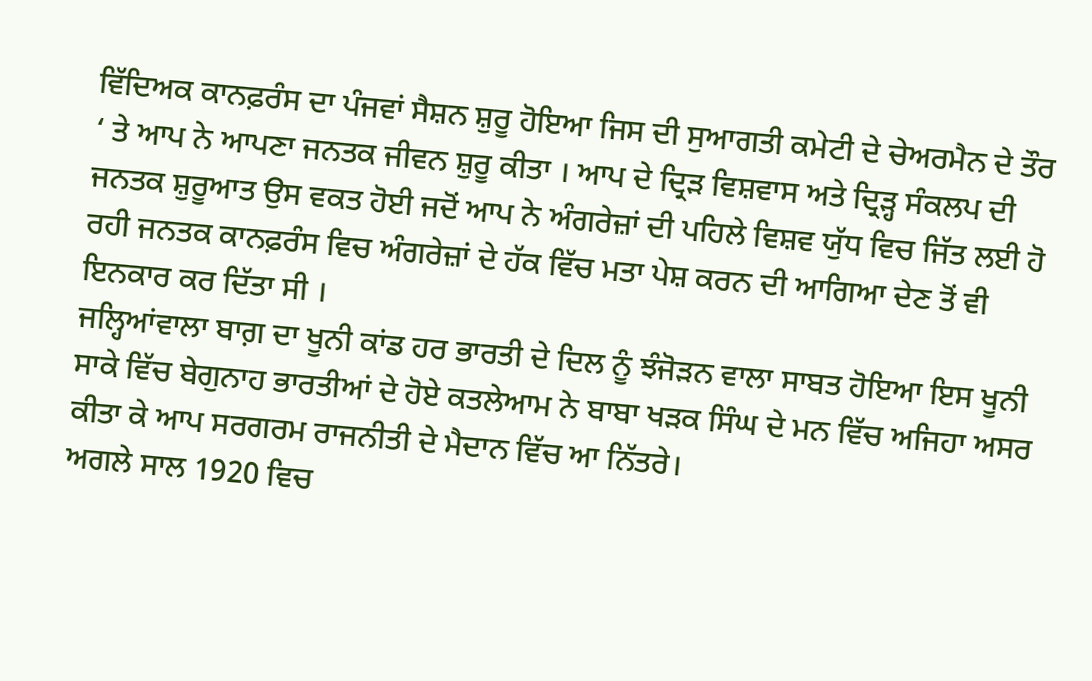ਵਿੱਦਿਅਕ ਕਾਨਫ਼ਰੰਸ ਦਾ ਪੰਜਵਾਂ ਸੈਸ਼ਨ ਸ਼ੁਰੂ ਹੋਇਆ ਜਿਸ ਦੀ ਸੁਆਗਤੀ ਕਮੇਟੀ ਦੇ ਚੇਅਰਮੈਨ ਦੇ ਤੌਰ ‘ ਤੇ ਆਪ ਨੇ ਆਪਣਾ ਜਨਤਕ ਜੀਵਨ ਸ਼ੁਰੂ ਕੀਤਾ । ਆਪ ਦੇ ਦ੍ਰਿੜ ਵਿਸ਼ਵਾਸ ਅਤੇ ਦ੍ਰਿੜ੍ਹ ਸੰਕਲਪ ਦੀ ਜਨਤਕ ਸ਼ੁਰੂਆਤ ਉਸ ਵਕਤ ਹੋਈ ਜਦੋਂ ਆਪ ਨੇ ਅੰਗਰੇਜ਼ਾਂ ਦੀ ਪਹਿਲੇ ਵਿਸ਼ਵ ਯੁੱਧ ਵਿਚ ਜਿੱਤ ਲਈ ਹੋ ਰਹੀ ਜਨਤਕ ਕਾਨਫ਼ਰੰਸ ਵਿਚ ਅੰਗਰੇਜ਼ਾਂ ਦੇ ਹੱਕ ਵਿੱਚ ਮਤਾ ਪੇਸ਼ ਕਰਨ ਦੀ ਆਗਿਆ ਦੇਣ ਤੋਂ ਵੀ ਇਨਕਾਰ ਕਰ ਦਿੱਤਾ ਸੀ ।
ਜਲ੍ਹਿਆਂਵਾਲਾ ਬਾਗ਼ ਦਾ ਖੂਨੀ ਕਾਂਡ ਹਰ ਭਾਰਤੀ ਦੇ ਦਿਲ ਨੂੰ ਝੰਜੋੜਨ ਵਾਲਾ ਸਾਬਤ ਹੋਇਆ ਇਸ ਖੂਨੀ ਸਾਕੇ ਵਿੱਚ ਬੇਗੁਨਾਹ ਭਾਰਤੀਆਂ ਦੇ ਹੋਏ ਕਤਲੇਆਮ ਨੇ ਬਾਬਾ ਖੜਕ ਸਿੰਘ ਦੇ ਮਨ ਵਿੱਚ ਅਜਿਹਾ ਅਸਰ ਕੀਤਾ ਕੇ ਆਪ ਸਰਗਰਮ ਰਾਜਨੀਤੀ ਦੇ ਮੈਦਾਨ ਵਿੱਚ ਆ ਨਿੱਤਰੇ।
ਅਗਲੇ ਸਾਲ 1920 ਵਿਚ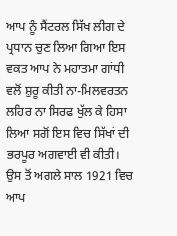ਆਪ ਨੂੰ ਸੈਂਟਰਲ ਸਿੱਖ ਲੀਗ ਦੇ ਪ੍ਰਧਾਨ ਚੁਣ ਲਿਆ ਗਿਆ ਇਸ ਵਕਤ ਆਪ ਨੇ ਮਹਾਤਮਾ ਗਾਂਧੀ ਵਲੋਂ ਸ਼ੁਰੂ ਕੀਤੀ ਨਾ-ਮਿਲਵਰਤਨ ਲਹਿਰ ਨਾ ਸਿਰਫ ਖੁੱਲ ਕੇ ਹਿਸਾ ਲਿਆ ਸਗੋਂ ਇਸ ਵਿਚ ਸਿੱਖਾਂ ਦੀ ਭਰਪੂਰ ਅਗਵਾਈ ਵੀ ਕੀਤੀ।
ਉਸ ਤੋਂ ਅਗਲੇ ਸਾਲ 1921 ਵਿਚ ਆਪ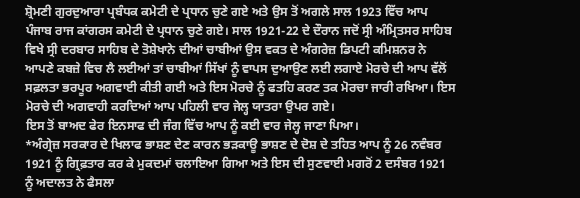ਸ਼੍ਰੋਮਣੀ ਗੁਰਦੁਆਰਾ ਪ੍ਰਬੰਧਕ ਕਮੇਟੀ ਦੇ ਪ੍ਰਧਾਨ ਚੁਣੇ ਗਏ ਅਤੇ ਉਸ ਤੋਂ ਅਗਲੇ ਸਾਲ 1923 ਵਿੱਚ ਆਪ ਪੰਜਾਬ ਰਾਜ ਕਾਂਗਰਸ ਕਮੇਟੀ ਦੇ ਪ੍ਰਧਾਨ ਚੁਣੇ ਗਏ। ਸਾਲ 1921-22 ਦੇ ਦੌਰਾਨ ਜਦੋਂ ਸ੍ਰੀ ਅੰਮ੍ਰਿਤਸਰ ਸਾਹਿਬ ਵਿਖੇ ਸ੍ਰੀ ਦਰਬਾਰ ਸਾਹਿਬ ਦੇ ਤੋਸ਼ੇਖਾਨੇ ਦੀਆਂ ਚਾਬੀਆਂ ਉਸ ਵਕਤ ਦੇ ਅੰਗਰੇਜ਼ ਡਿਪਟੀ ਕਮਿਸ਼ਨਰ ਨੇ ਆਪਣੇ ਕਬਜ਼ੇ ਵਿਚ ਲੈ ਲਈਆਂ ਤਾਂ ਚਾਬੀਆਂ ਸਿੱਖਾਂ ਨੂੰ ਵਾਪਸ ਦੁਆਉਣ ਲਈ ਲਗਾਏ ਮੋਰਚੇ ਦੀ ਆਪ ਵੱਲੋਂ ਸਫ਼ਲਤਾ ਭਰਪੂਰ ਅਗਵਾਈ ਕੀਤੀ ਗਈ ਅਤੇ ਇਸ ਮੋਰਚੇ ਨੂੰ ਫਤਹਿ ਕਰਣ ਤਕ ਮੋਰਚਾ ਜਾਰੀ ਰਖਿਆ। ਇਸ ਮੋਰਚੇ ਦੀ ਅਗਵਾਹੀ ਕਰਦਿਆਂ ਆਪ ਪਹਿਲੀ ਵਾਰ ਜੇਲ੍ਹ ਯਾਤਰਾ ਉਪਰ ਗਏ।
ਇਸ ਤੋਂ ਬਾਅਦ ਫੇਰ ਇਨਸਾਫ ਦੀ ਜੰਗ ਵਿੱਚ ਆਪ ਨੂੰ ਕਈ ਵਾਰ ਜੇਲ੍ਹ ਜਾਣਾ ਪਿਆ।
*ਅੰਗ੍ਰੇਜ਼ ਸਰਕਾਰ ਦੇ ਖਿਲਾਫ ਭਾਸ਼ਣ ਦੇਣ ਕਾਰਨ ਭੜਕਾਊ ਭਾਸ਼ਣ ਦੇ ਦੋਸ਼ ਦੇ ਤਹਿਤ ਆਪ ਨੂੰ 26 ਨਵੰਬਰ 1921 ਨੂੰ ਗ੍ਰਿਫ਼ਤਾਰ ਕਰ ਕੇ ਮੁਕਦਮਾਂ ਚਲਾਇਆ ਗਿਆ ਅਤੇ ਇਸ ਦੀ ਸੁਣਵਾਈ ਮਗਰੋਂ 2 ਦਸੰਬਰ 1921 ਨੂੰ ਅਦਾਲਤ ਨੇ ਫੈਸਲਾ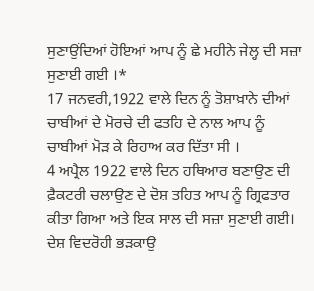ਸੁਣਾਉਂਦਿਆਂ ਹੋਇਆਂ ਆਪ ਨੂੰ ਛੇ ਮਹੀਨੇ ਜੇਲ੍ਹ ਦੀ ਸਜ਼ਾ ਸੁਣਾਈ ਗਈ ।*
17 ਜਨਵਰੀ,1922 ਵਾਲੇ ਦਿਨ ਨੂੰ ਤੋਸ਼ਾਖ਼ਾਨੇ ਦੀਆਂ ਚਾਬੀਆਂ ਦੇ ਮੋਰਚੇ ਦੀ ਫਤਹਿ ਦੇ ਨਾਲ ਆਪ ਨੂੰ ਚਾਬੀਆਂ ਮੋੜ ਕੇ ਰਿਹਾਅ ਕਰ ਦਿੱਤਾ ਸੀ ।
4 ਅਪ੍ਰੈਲ 1922 ਵਾਲੇ ਦਿਨ ਹਥਿਆਰ ਬਣਾਉਣ ਦੀ ਫ਼ੈਕਟਰੀ ਚਲਾਉਣ ਦੇ ਦੋਸ਼ ਤਹਿਤ ਆਪ ਨੂੰ ਗ੍ਰਿਫਤਾਰ ਕੀਤਾ ਗਿਆ ਅਤੇ ਇਕ ਸਾਲ ਦੀ ਸਜ਼ਾ ਸੁਣਾਈ ਗਈ।
ਦੇਸ਼ ਵਿਦਰੋਹੀ ਭੜਕਾਉ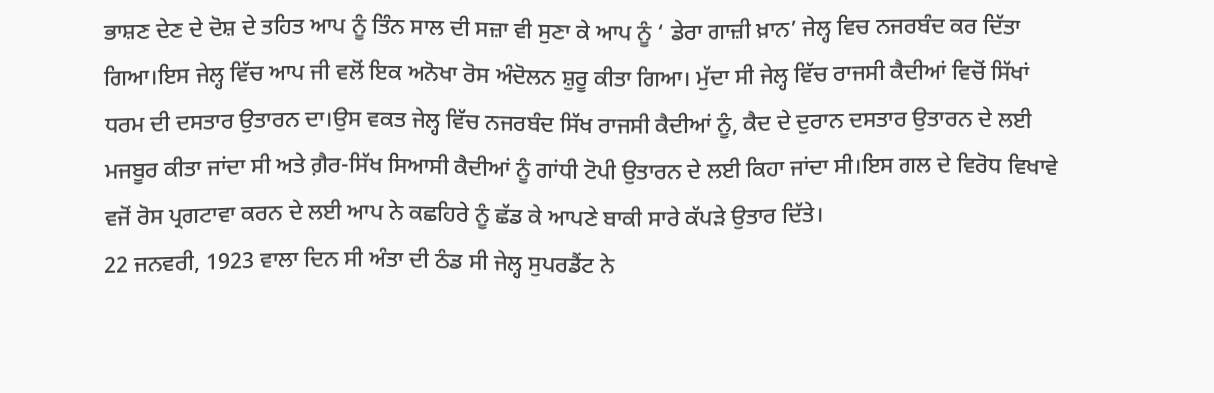ਭਾਸ਼ਣ ਦੇਣ ਦੇ ਦੋਸ਼ ਦੇ ਤਹਿਤ ਆਪ ਨੂੰ ਤਿੰਨ ਸਾਲ ਦੀ ਸਜ਼ਾ ਵੀ ਸੁਣਾ ਕੇ ਆਪ ਨੂੰ ‘ ਡੇਰਾ ਗਾਜ਼ੀ ਖ਼ਾਨ’ ਜੇਲ੍ਹ ਵਿਚ ਨਜਰਬੰਦ ਕਰ ਦਿੱਤਾ ਗਿਆ।ਇਸ ਜੇਲ੍ਹ ਵਿੱਚ ਆਪ ਜੀ ਵਲੋਂ ਇਕ ਅਨੋਖਾ ਰੋਸ ਅੰਦੋਲਨ ਸ਼ੁਰੂ ਕੀਤਾ ਗਿਆ। ਮੁੱਦਾ ਸੀ ਜੇਲ੍ਹ ਵਿੱਚ ਰਾਜਸੀ ਕੈਦੀਆਂ ਵਿਚੋਂ ਸਿੱਖਾਂ ਧਰਮ ਦੀ ਦਸਤਾਰ ਉਤਾਰਨ ਦਾ।ਉਸ ਵਕਤ ਜੇਲ੍ਹ ਵਿੱਚ ਨਜਰਬੰਦ ਸਿੱਖ ਰਾਜਸੀ ਕੈਦੀਆਂ ਨੂੰ, ਕੈਦ ਦੇ ਦੁਰਾਨ ਦਸਤਾਰ ਉਤਾਰਨ ਦੇ ਲਈ ਮਜਬੂਰ ਕੀਤਾ ਜਾਂਦਾ ਸੀ ਅਤੇ ਗ਼ੈਰ-ਸਿੱਖ ਸਿਆਸੀ ਕੈਦੀਆਂ ਨੂੰ ਗਾਂਧੀ ਟੋਪੀ ਉਤਾਰਨ ਦੇ ਲਈ ਕਿਹਾ ਜਾਂਦਾ ਸੀ।ਇਸ ਗਲ ਦੇ ਵਿਰੋਧ ਵਿਖਾਵੇ ਵਜੋਂ ਰੋਸ ਪ੍ਰਗਟਾਵਾ ਕਰਨ ਦੇ ਲਈ ਆਪ ਨੇ ਕਛਹਿਰੇ ਨੂੰ ਛੱਡ ਕੇ ਆਪਣੇ ਬਾਕੀ ਸਾਰੇ ਕੱਪੜੇ ਉਤਾਰ ਦਿੱਤੇ।
22 ਜਨਵਰੀ, 1923 ਵਾਲਾ ਦਿਨ ਸੀ ਅੰਤਾ ਦੀ ਠੰਡ ਸੀ ਜੇਲ੍ਹ ਸੁਪਰਡੈਂਟ ਨੇ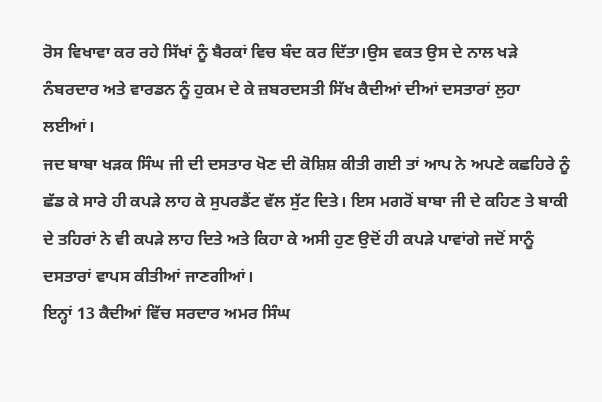ਰੋਸ ਵਿਖਾਵਾ ਕਰ ਰਹੇ ਸਿੱਖਾਂ ਨੂੰ ਬੈਰਕਾਂ ਵਿਚ ਬੰਦ ਕਰ ਦਿੱਤਾ।ਉਸ ਵਕਤ ਉਸ ਦੇ ਨਾਲ ਖੜੇ ਨੰਬਰਦਾਰ ਅਤੇ ਵਾਰਡਨ ਨੂੰ ਹੁਕਮ ਦੇ ਕੇ ਜ਼ਬਰਦਸਤੀ ਸਿੱਖ ਕੈਦੀਆਂ ਦੀਆਂ ਦਸਤਾਰਾਂ ਲੁਹਾ ਲਈਆਂ।
ਜਦ ਬਾਬਾ ਖੜਕ ਸਿੰਘ ਜੀ ਦੀ ਦਸਤਾਰ ਖੋਣ ਦੀ ਕੋਸ਼ਿਸ਼ ਕੀਤੀ ਗਈ ਤਾਂ ਆਪ ਨੇ ਅਪਣੇ ਕਛਹਿਰੇ ਨੂੰ ਛੱਡ ਕੇ ਸਾਰੇ ਹੀ ਕਪੜੇ ਲਾਹ ਕੇ ਸੁਪਰਡੈਂਟ ਵੱਲ ਸੁੱਟ ਦਿਤੇ। ਇਸ ਮਗਰੋਂ ਬਾਬਾ ਜੀ ਦੇ ਕਹਿਣ ਤੇ ਬਾਕੀ ਦੇ ਤਹਿਰਾਂ ਨੇ ਵੀ ਕਪੜੇ ਲਾਹ ਦਿਤੇ ਅਤੇ ਕਿਹਾ ਕੇ ਅਸੀ ਹੁਣ ਉਦੋਂ ਹੀ ਕਪੜੇ ਪਾਵਾਂਗੇ ਜਦੋਂ ਸਾਨੂੰ ਦਸਤਾਰਾਂ ਵਾਪਸ ਕੀਤੀਆਂ ਜਾਣਗੀਆਂ।
ਇਨ੍ਹਾਂ 13 ਕੈਦੀਆਂ ਵਿੱਚ ਸਰਦਾਰ ਅਮਰ ਸਿੰਘ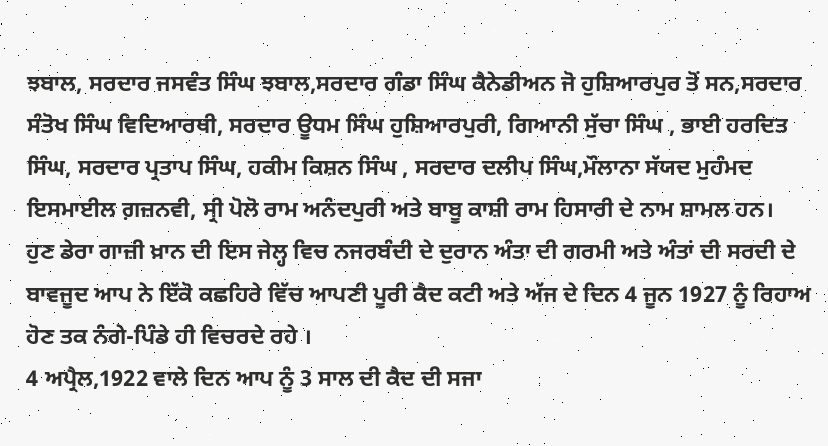ਝਬਾਲ, ਸਰਦਾਰ ਜਸਵੰਤ ਸਿੰਘ ਝਬਾਲ,ਸਰਦਾਰ ਗੰਡਾ ਸਿੰਘ ਕੈਨੇਡੀਅਨ ਜੋ ਹੁਸ਼ਿਆਰਪੁਰ ਤੋਂ ਸਨ,ਸਰਦਾਰ ਸੰਤੋਖ ਸਿੰਘ ਵਿਦਿਆਰਥੀ, ਸਰਦਾਰ ਊਧਮ ਸਿੰਘ ਹੁਸ਼ਿਆਰਪੁਰੀ, ਗਿਆਨੀ ਸੁੱਚਾ ਸਿੰਘ , ਭਾਈ ਹਰਦਿਤ ਸਿੰਘ, ਸਰਦਾਰ ਪ੍ਰਤਾਪ ਸਿੰਘ, ਹਕੀਮ ਕਿਸ਼ਨ ਸਿੰਘ , ਸਰਦਾਰ ਦਲੀਪ ਸਿੰਘ,ਮੌਲਾਨਾ ਸੱਯਦ ਮੁਹੰਮਦ ਇਸਮਾਈਲ ਗ਼ਜ਼ਨਵੀ, ਸ੍ਰੀ ਪੋਲੋ ਰਾਮ ਅਨੰਦਪੁਰੀ ਅਤੇ ਬਾਬੂ ਕਾਸ਼ੀ ਰਾਮ ਹਿਸਾਰੀ ਦੇ ਨਾਮ ਸ਼ਾਮਲ ਹਨ।
ਹੁਣ ਡੇਰਾ ਗਾਜ਼ੀ ਖ਼ਾਨ ਦੀ ਇਸ ਜੇਲ੍ਹ ਵਿਚ ਨਜਰਬੰਦੀ ਦੇ ਦੁਰਾਨ ਅੰਤਾ ਦੀ ਗਰਮੀ ਅਤੇ ਅੰਤਾਂ ਦੀ ਸਰਦੀ ਦੇ ਬਾਵਜੂਦ ਆਪ ਨੇ ਇੱਕੋ ਕਛਹਿਰੇ ਵਿੱਚ ਆਪਣੀ ਪੂਰੀ ਕੈਦ ਕਟੀ ਅਤੇ ਅੱਜ ਦੇ ਦਿਨ 4 ਜੂਨ 1927 ਨੂੰ ਰਿਹਾਅ ਹੋਣ ਤਕ ਨੰਗੇ-ਪਿੰਡੇ ਹੀ ਵਿਚਰਦੇ ਰਹੇ ।
4 ਅਪ੍ਰੈਲ,1922 ਵਾਲੇ ਦਿਨ ਆਪ ਨੂੰ 3 ਸਾਲ ਦੀ ਕੈਦ ਦੀ ਸਜਾ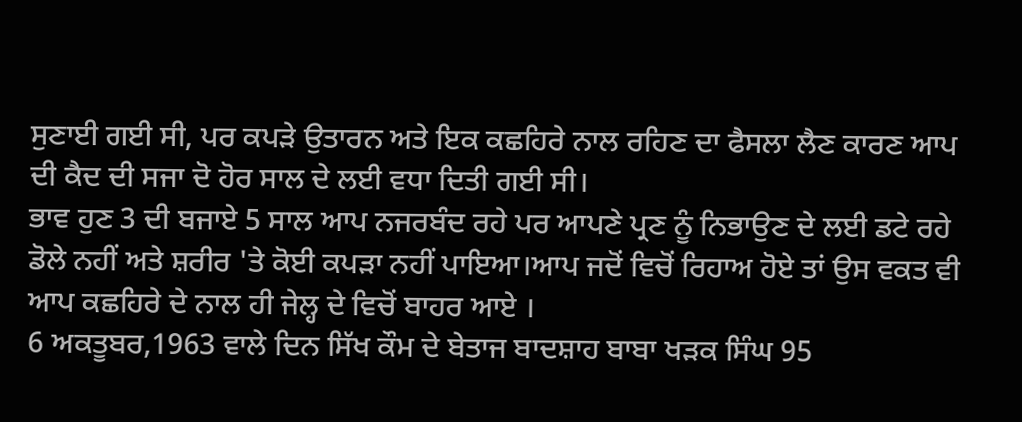ਸੁਣਾਈ ਗਈ ਸੀ, ਪਰ ਕਪੜੇ ਉਤਾਰਨ ਅਤੇ ਇਕ ਕਛਹਿਰੇ ਨਾਲ ਰਹਿਣ ਦਾ ਫੈਸਲਾ ਲੈਣ ਕਾਰਣ ਆਪ ਦੀ ਕੈਦ ਦੀ ਸਜਾ ਦੋ ਹੋਰ ਸਾਲ ਦੇ ਲਈ ਵਧਾ ਦਿਤੀ ਗਈ ਸੀ।
ਭਾਵ ਹੁਣ 3 ਦੀ ਬਜਾਏ 5 ਸਾਲ ਆਪ ਨਜਰਬੰਦ ਰਹੇ ਪਰ ਆਪਣੇ ਪ੍ਰਣ ਨੂੰ ਨਿਭਾਉਣ ਦੇ ਲਈ ਡਟੇ ਰਹੇ ਡੋਲੇ ਨਹੀਂ ਅਤੇ ਸ਼ਰੀਰ 'ਤੇ ਕੋਈ ਕਪੜਾ ਨਹੀਂ ਪਾਇਆ।ਆਪ ਜਦੋਂ ਵਿਚੋਂ ਰਿਹਾਅ ਹੋਏ ਤਾਂ ਉਸ ਵਕਤ ਵੀ ਆਪ ਕਛਹਿਰੇ ਦੇ ਨਾਲ ਹੀ ਜੇਲ੍ਹ ਦੇ ਵਿਚੋਂ ਬਾਹਰ ਆਏ ।
6 ਅਕਤੂਬਰ,1963 ਵਾਲੇ ਦਿਨ ਸਿੱਖ ਕੌਮ ਦੇ ਬੇਤਾਜ ਬਾਦਸ਼ਾਹ ਬਾਬਾ ਖੜਕ ਸਿੰਘ 95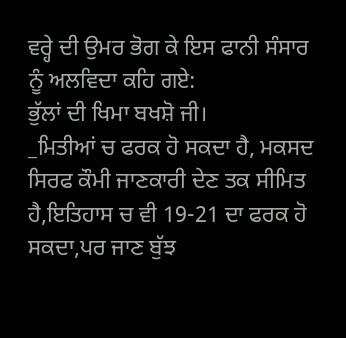ਵਰ੍ਹੇ ਦੀ ਉਮਰ ਭੋਗ ਕੇ ਇਸ ਫਾਨੀ ਸੰਸਾਰ ਨੂੰ ਅਲਵਿਦਾ ਕਹਿ ਗਏ:
ਭੁੱਲਾਂ ਦੀ ਖਿਮਾ ਬਖਸ਼ੋ ਜੀ।
_ਮਿਤੀਆਂ ਚ ਫਰਕ ਹੋ ਸਕਦਾ ਹੈ, ਮਕਸਦ ਸਿਰਫ ਕੌਮੀ ਜਾਣਕਾਰੀ ਦੇਣ ਤਕ ਸੀਮਿਤ ਹੈ,ਇਤਿਹਾਸ ਚ ਵੀ 19-21 ਦਾ ਫਰਕ ਹੋ ਸਕਦਾ,ਪਰ ਜਾਣ ਬੁੱਝ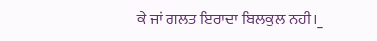ਕੇ ਜਾਂ ਗਲਤ ਇਰਾਦਾ ਬਿਲਕੁਲ ਨਹੀ।_